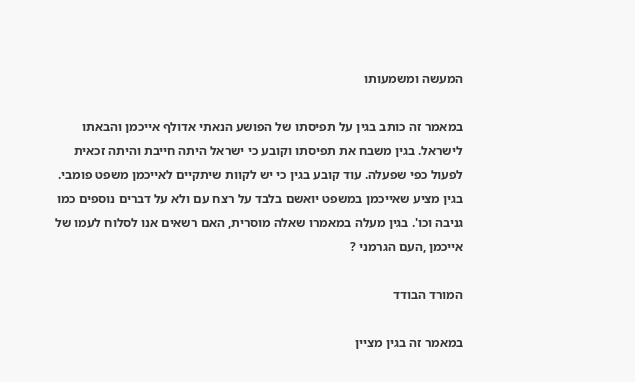המעשה ומשמעותו

במאמר זה כותב בגין על תפיסתו של הפושע הנאתי אדולף אייכמן והבאתו לישראל. בגין משבח את תפיסתו וקובע כי ישראל היתה חייבת והיתה זכאית לפעול כפי שפעלה. עוד קובע בגין כי יש לקוות שיתקיים לאייכמן משפט פומבי. בגין מציע שאייכמן במשפט יואשם בלבד על רצח עם ולא על דברים נוספים כמו גניבה וכו'. בגין מעלה במאמרו שאלה מוסרית, האם רשאים אנו לסלוח לעמו של אייכמן ,העם הגרמני ?

המורד הבודד

במאמר זה בגין מציין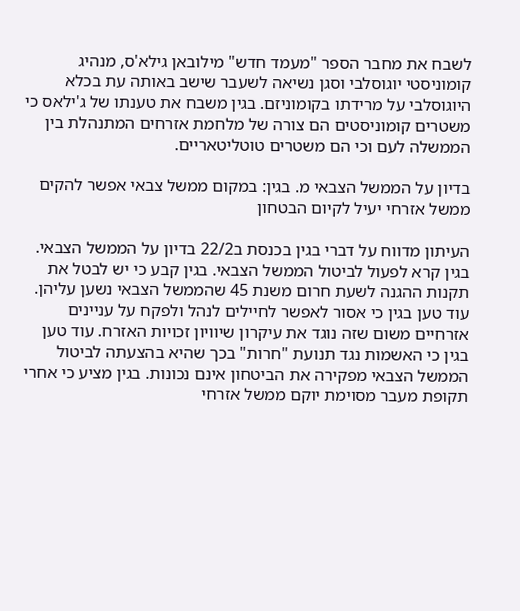לשבח את מחבר הספר "מעמד חדש" מילובאן גילא'ס, מנהיג קומוניסטי יוגוסלבי וסגן נשיאה לשעבר שישב באותה עת בכלא היוגוסלבי על מרידתו בקומוניזם. בגין משבח את טענתו של ג'ילאס כי משטרים קומוניסטים הם צורה של מלחמת אזרחים המתנהלת בין הממשלה לעם וכי הם משטרים טוטליטאריים.

בדיון על הממשל הצבאי מ. בגין: במקום ממשל צבאי אפשר להקים ממשל אזרחי יעיל לקיום הבטחון

העיתון מדווח על דברי בגין בכנסת ב22/2 בדיון על הממשל הצבאי. בגין קרא לפעול לביטול הממשל הצבאי. בגין קבע כי יש לבטל את תקנות ההגנה לשעת חרום משנת 45 שהממשל הצבאי נשען עליהן. עוד טען בגין כי אסור לאפשר לחיילים לנהל ולפקח על עניינים אזרחיים משום שזה נוגד את עיקרון שיוויון זכויות האזרח. עוד טען בגין כי האשמות נגד תנועת "חרות" בכך שהיא בהצעתה לביטול הממשל הצבאי מפקירה את הביטחון אינם נכונות. בגין מציע כי אחרי תקופת מעבר מסוימת יוקם ממשל אזרחי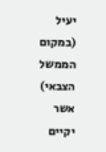יעיל (במקום הממשל הצבאי) אשר יקיים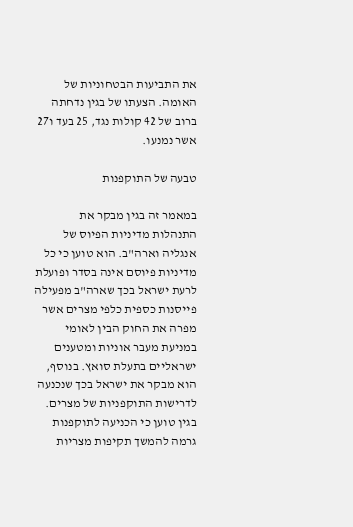את התביעות הבטחוניות של האומה. הצעתו של בגין נדחתה ברוב של 42 קולות נגד, 25 בעד ו27 אשר נמנעו.

טבעה של התוקפנות

במאמר זה בגין מבקר את התנהלות מדיניות הפיוס של אנגליה וארה"ב. הוא טוען כי כל מדיניות פיוסם אינה בסדר ופועלת לרעת ישראל בכך שארה"ב מפעילה פייסנות כספית כלפי מצרים אשר מפרה את החוק הבין לאומי במניעת מעבר אוניות ומטענים ישראליים בתעלת סואץ. בנוסף, הוא מבקר את ישראל בכך שנכנעה לדרישות התוקפניות של מצרים. בגין טוען כי הכניעה לתוקפנות גרמה להמשך תקיפות מצריות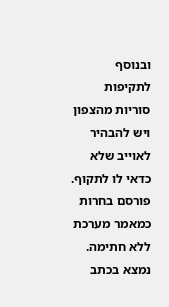ובנוסף לתקיפות סוריות מהצפון ויש להבהיר לאוייב שלא כדאי לו לתקוף. פורסם בחרות כמאמר מערכת ללא חתימה. נמצא בכתב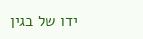ידו של בגין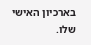בארכיון האישי שלו.